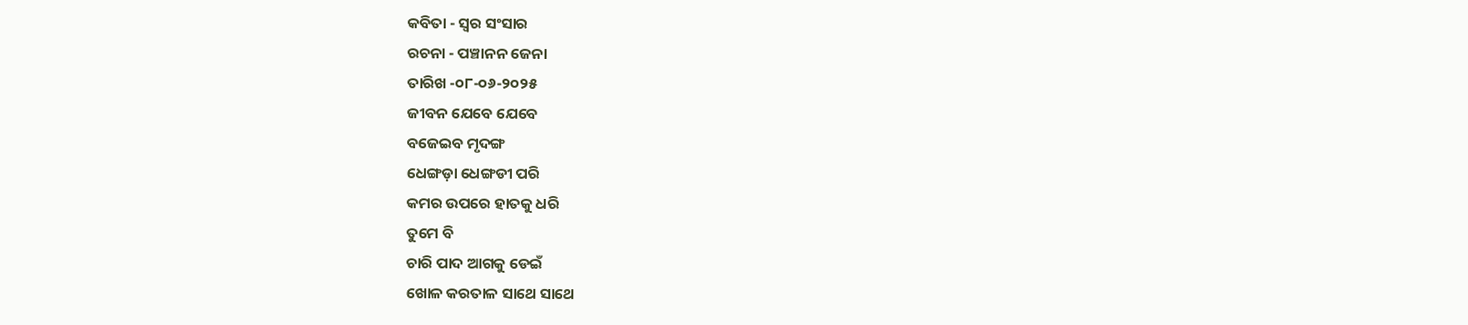କବିତା - ସ୍ୱର ସଂସାର
ରଚନା - ପଞ୍ଚାନନ ଜେନା
ତାରିଖ -୦୮-୦୬-୨୦୨୫
ଜୀବନ ଯେବେ ଯେବେ
ବଜେଇବ ମୃଦଙ୍ଗ
ଧେଙ୍ଗଡ଼ା ଧେଙ୍ଗଡୀ ପରି
କମର ଉପରେ ହାତକୁ ଧରି
ତୁମେ ବି
ଚାରି ପାଦ ଆଗକୁ ଡେଇଁ
ଖୋଳ କରତାଳ ସାଥେ ସାଥେ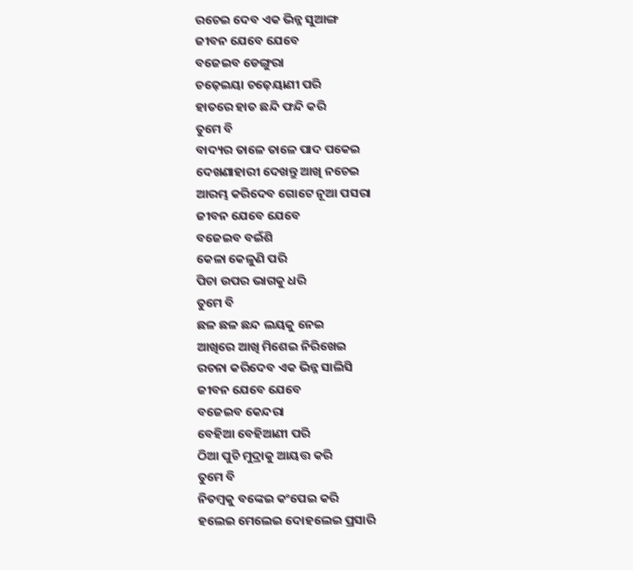ରଚେଇ ଦେବ ଏକ ଭିନ୍ନ ସୁଆଙ୍ଗ
ଜୀବନ ଯେବେ ଯେବେ
ବଜେଇବ ଡେଙ୍ଗୁରା
ଚଢ଼େଇୟା ଚଢ଼େୟାଣୀ ପରି
ହାତରେ ହାତ ଛନ୍ଦି ଫନ୍ଦି କରି
ତୁମେ ବି
ବାଦ୍ୟର ତାଳେ ତାଳେ ପାଦ ପକେଇ
ଦେଖଣାହାରୀ ଦେଖନ୍ତୁ ଆଖି ନଚେଇ
ଆରମ୍ଭ କରିଦେବ ଗୋଟେ ନୂଆ ପସରା
ଜୀବନ ଯେବେ ଯେବେ
ବଜେଇବ ବଇଁଶି
କେଳା କେଳୁଣି ପରି
ପିଚା ଉପର ଭାଗକୁ ଧରି
ତୁମେ ବି
ଛଳ ଛଳ ଛନ୍ଦ ଲୟକୁ ନେଇ
ଆଖିରେ ଆଖି ମିଶେଇ ନିରିଖେଇ
ରଚନା କରିଦେବ ଏକ ଭିନ୍ନ ସାଲିସି
ଜୀବନ ଯେବେ ଯେବେ
ବଜେଇବ କେନ୍ଦରା
ବେହିଆ ବେହିଆଣୀ ପରି
ଠିଆ ପୁଚି ମୁଦ୍ରାକୁ ଆୟତ୍ତ କରି
ତୁମେ ବି
ନିତମ୍ବକୁ ବଙ୍କେଇ କଂପେଇ କରି
ହଲେଇ ମେଲେଇ ଦୋହଲେଇ ପ୍ରସାରି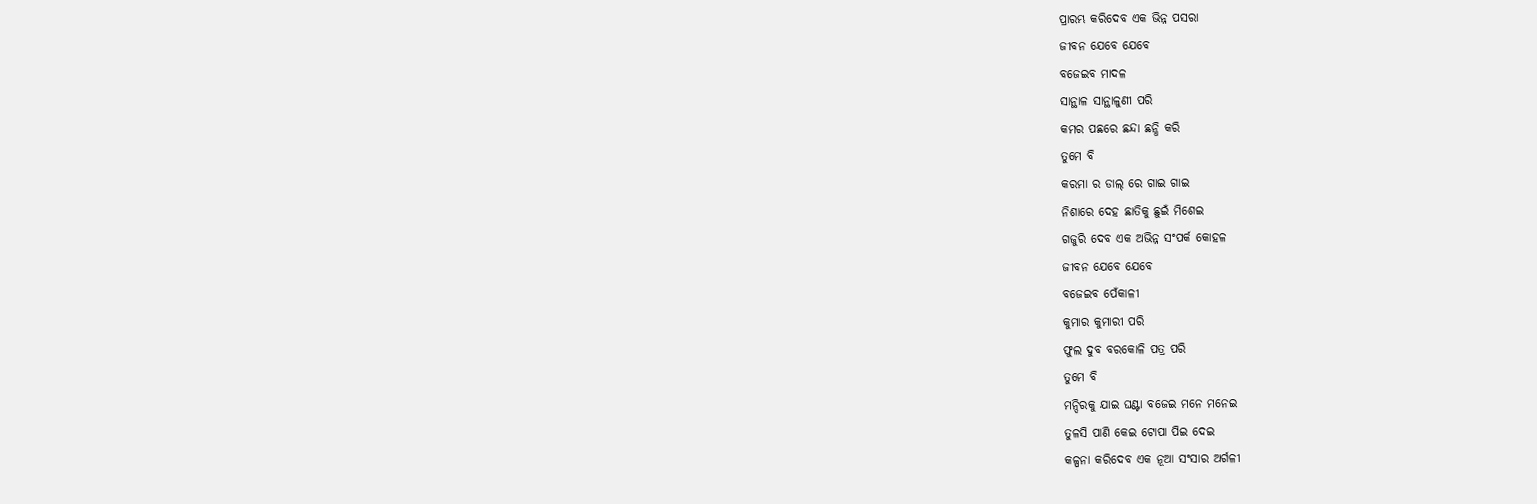ପ୍ରାରମ୍ଭ କରିଦେବ ଏକ ଭିନ୍ନ ପସରା
ଜୀବନ ଯେବେ ଯେବେ
ବଜେଇବ ମାଦଳ
ସାନ୍ଥାଳ ସାନ୍ଥାଳୁଣୀ ପରି
କମର ପଛରେ ଛନ୍ଦା ଛନ୍ଧି କରି
ତୁମେ ବି
କରମା ର ଡାଲ୍ ରେ ଗାଇ ଗାଇ
ନିଶାରେ ଦେହ ଛାତିକୁ ଛୁଇଁ ମିଶେଇ
ଗଜୁରି ଦେବ ଏକ ଅଭିନ୍ନ ସଂପର୍କ କୋହଳ
ଜୀବନ ଯେବେ ଯେବେ
ବଜେଇବ ପେଁକାଳୀ
କୁମାର କୁମାରୀ ପରି
ଫୁଲ ଦୁବ ବରକୋଳି ପତ୍ର ପରି
ତୁମେ ବି
ମନ୍ଦିରକୁ ଯାଇ ଘଣ୍ଟା ବଜେଇ ମନେ ମନେଇ
ତୁଳସି ପାଣି କେଇ ଟୋପା ପିଇ ଦେଇ
କଳ୍ପନା କରିଦେବ ଏକ ନୂଆ ସଂସାର ଅର୍ଗଳୀ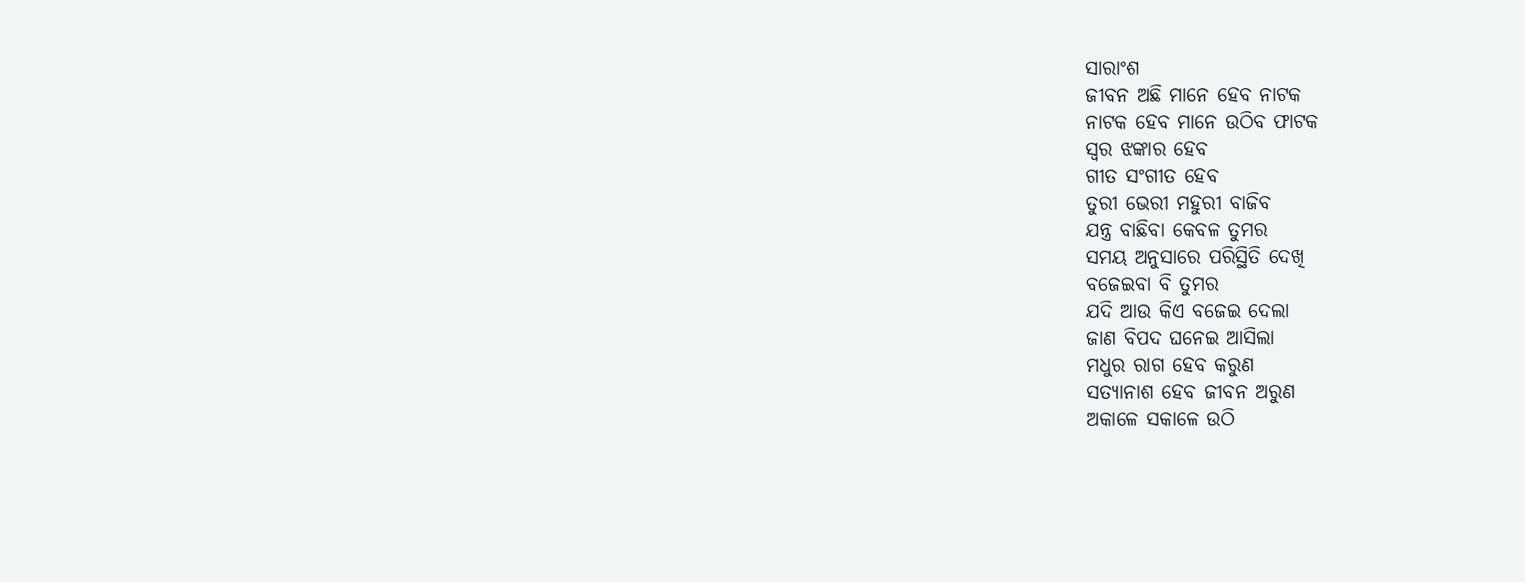ସାରାଂଶ
ଜୀବନ ଅଛି ମାନେ ହେବ ନାଟକ
ନାଟକ ହେବ ମାନେ ଉଠିବ ଫାଟକ
ସ୍ୱର ଝଙ୍କାର ହେବ
ଗୀତ ସଂଗୀତ ହେବ
ତୁରୀ ଭେରୀ ମହୁରୀ ବାଜିବ
ଯନ୍ତ୍ର ବାଛିବା କେବଳ ତୁମର
ସମୟ ଅନୁସାରେ ପରିସ୍ଥିତି ଦେଖି
ବଜେଇବା ବି ତୁମର
ଯଦି ଆଉ କିଏ ବଜେଇ ଦେଲା
ଜାଣ ବିପଦ ଘନେଇ ଆସିଲା
ମଧୁର ରାଗ ହେବ କରୁଣ
ସତ୍ୟାନାଶ ହେବ ଜୀବନ ଅରୁଣ
ଅକାଳେ ସକାଳେ ଉଠି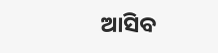ଆସିବ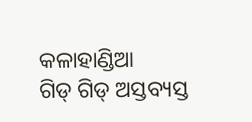କଳାହାଣ୍ଡିଆ
ଗିଡ୍ ଗିଡ୍ ଅସ୍ତବ୍ୟସ୍ତ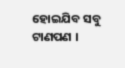ହୋଇଯିବ ସବୁ ଟାଣପଣ ।